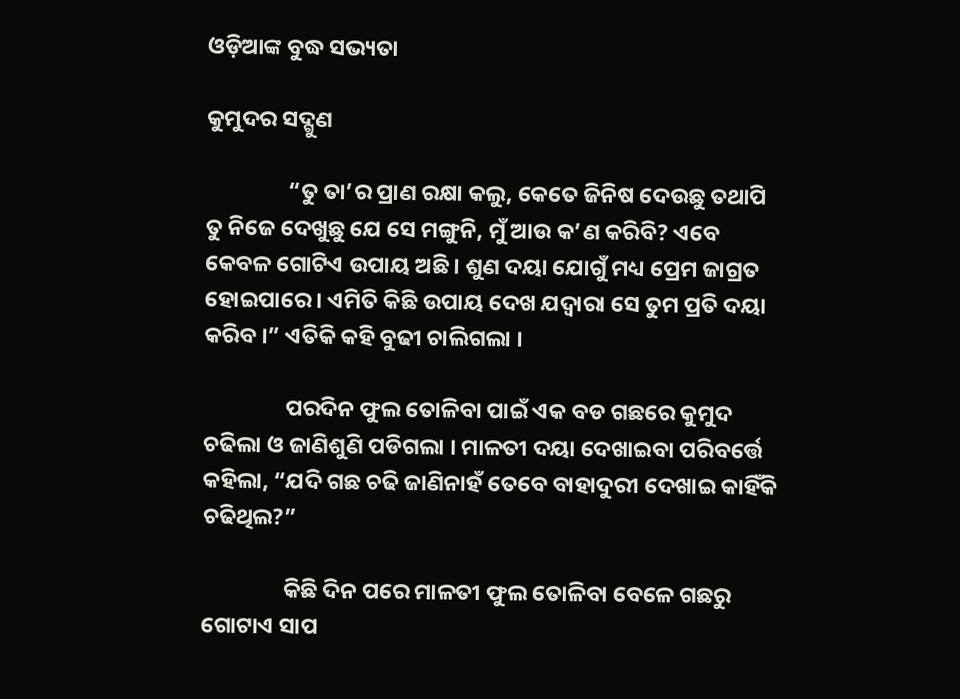ଓଡ଼ିଆଙ୍କ ବୁଦ୍ଧ ସଭ୍ୟତା

କୁମୁଦର ସଦ୍ଗୁଣ

                “ତୁ ତା’ର ପ୍ରାଣ ରକ୍ଷା କଲୁ, କେତେ ଜିନିଷ ଦେଉଛୁ ତଥାପି ତୁ ନିଜେ ଦେଖୁଛୁ ଯେ ସେ ମଙ୍ଗୁନି, ମୁଁ ଆଉ କ’ଣ କରିବି? ଏବେ କେବଳ ଗୋଟିଏ ଉପାୟ ଅଛି । ଶୁଣ ଦୟା ଯୋଗୁଁ ମଧ୍ୟ ପ୍ରେମ ଜାଗ୍ରତ ହୋଇପାରେ । ଏମିତି କିଛି ଉପାୟ ଦେଖ ଯଦ୍ୱାରା ସେ ତୁମ ପ୍ରତି ଦୟା କରିବ ।” ଏତିକି କହି ବୁଢୀ ଚାଲିଗଲା ।

                ପରଦିନ ଫୁଲ ତୋଳିବା ପାଇଁ ଏକ ବଡ ଗଛରେ କୁମୁଦ ଚଢିଲା ଓ ଜାଣିଶୁଣି ପଡିଗଲା । ମାଳତୀ ଦୟା ଦେଖାଇବା ପରିବର୍ତ୍ତେ କହିଲା, “ଯଦି ଗଛ ଚଢି ଜାଣିନାହଁ ତେବେ ବାହାଦୁରୀ ଦେଖାଇ କାହିଁକି ଚଢିଥିଲ?”

                କିଛି ଦିନ ପରେ ମାଳତୀ ଫୁଲ ତୋଳିବା ବେଳେ ଗଛରୁ ଗୋଟାଏ ସାପ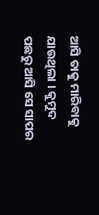ଆସି ତାକୁ ମାରିବାକୁ ଯାଉଥିଲା । କୁମୁଦ ପଛରୁ ଆସି ସେ ସାପର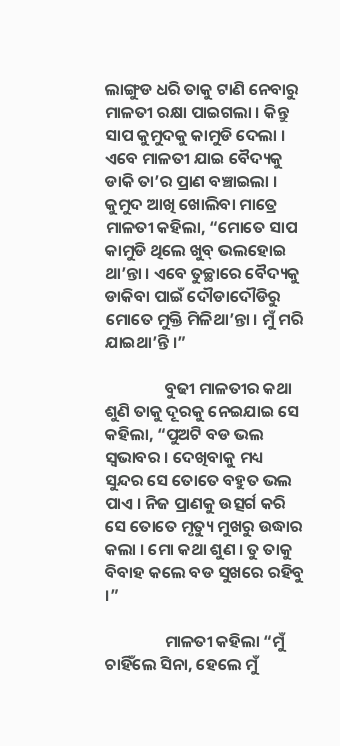ଲାଙ୍ଗୁଡ ଧରି ତାକୁ ଟାଣି ନେବାରୁ ମାଳତୀ ରକ୍ଷା ପାଇଗଲା । କିନ୍ତୁ ସାପ କୁମୁଦକୁ କାମୁଡି ଦେଲା । ଏବେ ମାଳତୀ ଯାଇ ବୈଦ୍ୟକୁ ଡାକି ତା’ର ପ୍ରାଣ ବଞ୍ଚାଇଲା । କୁମୁଦ ଆଖି ଖୋଲିବା ମାତ୍ରେ ମାଳତୀ କହିଲା, “ମୋତେ ସାପ କାମୁଡି ଥିଲେ ଖୁବ୍ ଭଲହୋଇ ଥା’ନ୍ତା । ଏବେ ତୁଚ୍ଛାରେ ବୈଦ୍ୟକୁ ଡାକିବା ପାଇଁ ଦୌଡାଦୌଡିରୁ ମୋତେ ମୁକ୍ତି ମିଳିଥା’ନ୍ତା । ମୁଁ ମରି ଯାଇଥା’ନ୍ତି ।”

                ବୁଢୀ ମାଳତୀର କଥା ଶୁଣି ତାକୁ ଦୂରକୁ ନେଇଯାଇ ସେ କହିଲା, “ପୁଅଟି ବଡ ଭଲ ସ୍ୱଭାବର । ଦେଖିବାକୁ ମଧ୍ୟ ସୁନ୍ଦର ସେ ତୋତେ ବହୁତ ଭଲ ପାଏ । ନିଜ ପ୍ରାଣକୁ ଉତ୍ସର୍ଗ କରି ସେ ତୋତେ ମୃତ୍ୟୁ ମୁଖରୁ ଉଦ୍ଧାର କଲା । ମୋ କଥା ଶୁଣ । ତୁ ତାକୁ ବିବାହ କଲେ ବଡ ସୁଖରେ ରହିବୁ ।”

                ମାଳତୀ କହିଲା “ମୁଁ ଚାହିଁଲେ ସିନା, ହେଲେ ମୁଁ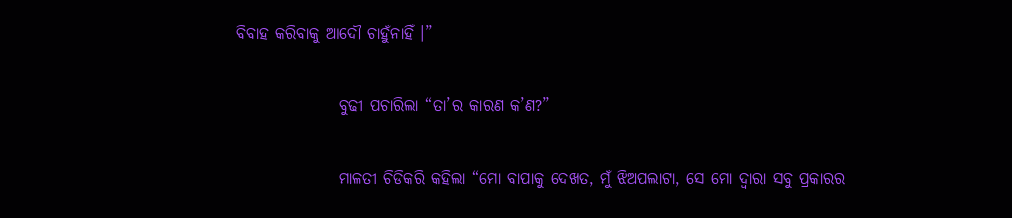ବିବାହ କରିବାକୁ ଆଦୌ ଚାହୁଁନାହିଁ ।”

                ବୁଢୀ ପଚାରିଲା “ତା’ର କାରଣ କ’ଣ?”

                ମାଳତୀ ଚିଡିକରି କହିଲା “ମୋ ବାପାକୁ ଦେଖତ, ମୁଁ ଝିଅପଲାଟା, ସେ ମୋ ଦ୍ୱାରା ସବୁ ପ୍ରକାରର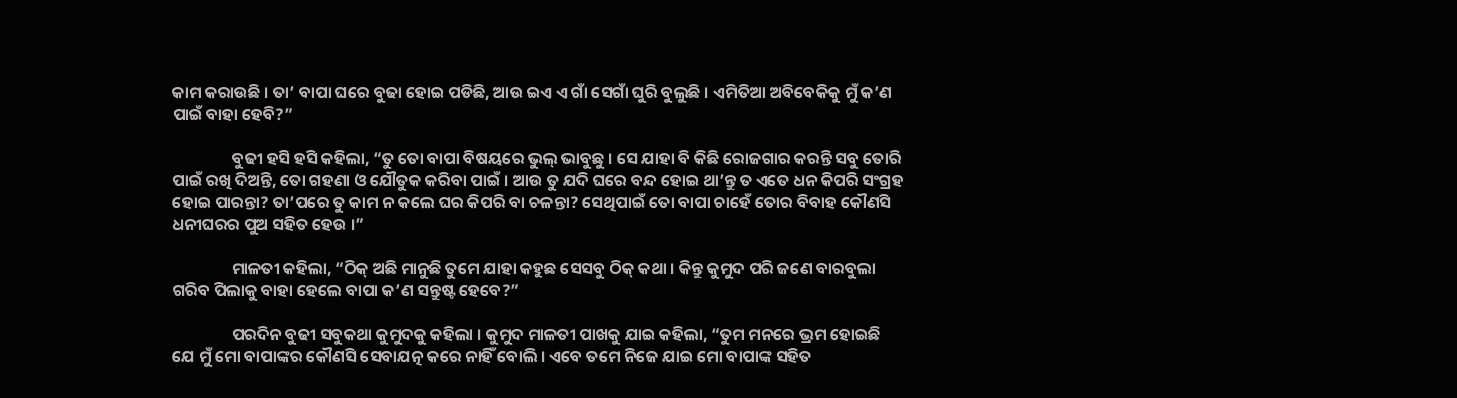କାମ କରାଉଛି । ତା’ ବାପା ଘରେ ବୁଢା ହୋଇ ପଡିଛି, ଆଉ ଇଏ ଏ ଗାଁ ସେଗାଁ ଘୁରି ବୁଲୁଛି । ଏମିତିଆ ଅବିବେକିକୁ ମୁଁ କ’ଣ ପାଇଁ ବାହା ହେବି?”

                ବୁଢୀ ହସି ହସି କହିଲା, “ତୁ ତୋ ବାପା ବିଷୟରେ ଭୁଲ୍ ଭାବୁଛୁ । ସେ ଯାହା ବି କିଛି ରୋଜଗାର କରନ୍ତି ସବୁ ତୋରି ପାଇଁ ରଖି ଦିଅନ୍ତି, ତୋ ଗହଣା ଓ ଯୌତୁକ କରିବା ପାଇଁ । ଆଉ ତୁ ଯଦି ଘରେ ବନ୍ଦ ହୋଇ ଥା’ନ୍ତୁ ତ ଏତେ ଧନ କିପରି ସଂଗ୍ରହ ହୋଇ ପାରନ୍ତା? ତା’ପରେ ତୁ କାମ ନ କଲେ ଘର କିପରି ବା ଚଳନ୍ତା? ସେଥିପାଇଁ ତୋ ବାପା ଚାହେଁ ତୋର ବିବାହ କୌଣସି ଧନୀଘରର ପୁଅ ସହିତ ହେଉ ।”

                ମାଳତୀ କହିଲା, “ଠିକ୍ ଅଛି ମାନୁଛି ତୁମେ ଯାହା କହୁଛ ସେସବୁ ଠିକ୍ କଥା । କିନ୍ତୁ କୁମୁଦ ପରି ଜଣେ ବାରବୁଲା ଗରିବ ପିଲାକୁ ବାହା ହେଲେ ବାପା କ’ଣ ସନ୍ତୁଷ୍ଟ ହେବେ?”

                ପରଦିନ ବୁଢୀ ସବୁକଥା କୁମୁଦକୁ କହିଲା । କୁମୁଦ ମାଳତୀ ପାଖକୁ ଯାଇ କହିଲା, “ତୁମ ମନରେ ଭ୍ରମ ହୋଇଛି ଯେ ମୁଁ ମୋ ବାପାଙ୍କର କୌଣସି ସେବାଯତ୍ନ କରେ ନାହିଁ ବୋଲି । ଏବେ ତମେ ନିଜେ ଯାଇ ମୋ ବାପାଙ୍କ ସହିତ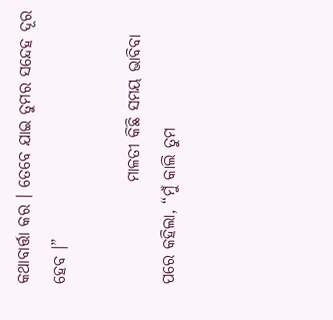କଥାବାର୍ତ୍ତା କର । ତେବେ ଯାଇ ତୁମର ସନ୍ଦେହ ଦୂର ହେବ ।”

                ମାଳତୀ କିଛି ସମୟ ଭାବିବା ପରେ କହିଲା, “ମୁଁ କାଲି ତୁମ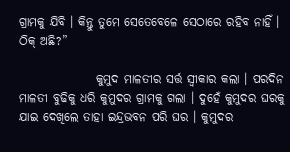ଗ୍ରାମକୁ ଯିବି । କିନ୍ତୁ ତୁମେ ସେତେବେଳେ ସେଠାରେ ରହିବ ନାହିଁ । ଠିକ୍ ଅଛି?”

                କୁମୁଦ ମାଳତୀର ସର୍ତ୍ତ ସ୍ୱୀକାର କଲା । ପରଦିନ ମାଳତୀ ବୁଢିକୁ ଧରି କୁମୁଦର ଗ୍ରାମକୁ ଗଲା । ଦୁହେଁ କୁମୁଦର ଘରକୁ ଯାଇ ଦେଖିଲେ ତାହା ଇନ୍ଦ୍ରଭବନ ପରି ଘର । କୁମୁଦର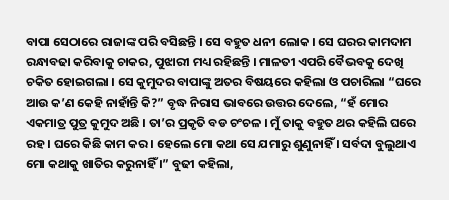ବାପା ସେଠାରେ ରାଜାଙ୍କ ପରି ବସିଛନ୍ତି । ସେ ବହୁତ ଧନୀ ଲୋକ । ସେ ଘରର କାମଦାମ ରନ୍ଧାବଢା କରିବାକୁ ଚାକର, ପୁଝାରୀ ମଧ୍ୟ ରହିଛନ୍ତି । ମାଳତୀ ଏପରି ବୈଭବକୁ ଦେଖି ଚକିତ ହୋଇଗଲା । ସେ କୁମୁଦର ବାପାଙ୍କୁ ଅତର ବିଷୟରେ କହିଲା ଓ ପଚାରିଲା “ଘରେ ଆଉ କ’ଣ କେହି ନାହାଁନ୍ତି କି?” ବୃଦ୍ଧ ନିରାସ ଭାବରେ ଉତ୍ତର ଦେଲେ, “ହଁ ମୋର ଏକମାତ୍ର ପୁତ୍ର କୁମୁଦ ଅଛି । ତା’ର ପ୍ରକୃତି ବଡ ଚଂଚଳ । ମୁଁ ତାକୁ ବହୁତ ଥର କହିଲି ଘରେ ରହ । ଘରେ କିଛି କାମ କର । ହେଲେ ମୋ କଥା ସେ ଯମାରୁ ଶୁଣୁନାହିଁ । ସର୍ବଦା ବୁଲୁଥାଏ ମୋ କଥାକୁ ଖାତିର କରୁନାହିଁ ।” ବୁଢୀ କହିଲା,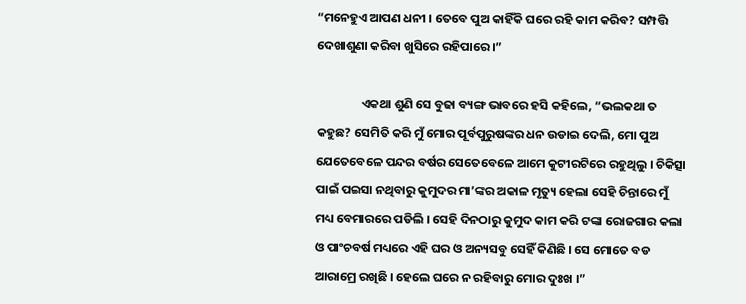“ମନେହୁଏ ଆପଣ ଧନୀ । ତେବେ ପୁଅ କାହିଁକି ଘରେ ରହି କାମ କରିବ? ସମ୍ପତ୍ତି ଦେଖାଶୁଣା କରିବା ଖୁସିରେ ରହିପାରେ ।”

                ଏକଥା ଶୁଣି ସେ ବୁଢା ବ୍ୟଙ୍ଗ ଭାବରେ ହସି କହିଲେ, “ଭଲକଥା ତ କହୁଛ? ସେମିତି କରି ମୁଁ ମୋର ପୂର୍ବପୁରୁଷଙ୍କର ଧନ ଉଡାଇ ଦେଲି, ମୋ ପୁଅ ଯେତେବେଳେ ପନ୍ଦର ବର୍ଷର ସେତେବେଳେ ଆମେ କୁଟୀରଟିରେ ରହୁଥିଲୁ । ଚିକିତ୍ସା ପାଇଁ ପଇସା ନଥିବାରୁ କୁମୁଦର ମା’ଙ୍କର ଅକାଳ ମୃତ୍ୟୁ ହେଲା ସେହି ଚିନ୍ତାରେ ମୁଁ ମଧ୍ୟ ବେମାରରେ ପଡିଲି । ସେହି ଦିନଠାରୁ କୁମୁଦ କାମ କରି ଟଙ୍କା ରୋଜଗାର କଲା ଓ ପାଂଚବର୍ଷ ମଧ୍ୟରେ ଏହି ଘର ଓ ଅନ୍ୟସବୁ ସେହିଁ କିଣିଛି । ସେ ମୋତେ ବଡ ଆରାମ୍ରେ ରଖିଛି । ହେଲେ ଘରେ ନ ରହିବାରୁ ମୋର ଦୁଃଖ ।”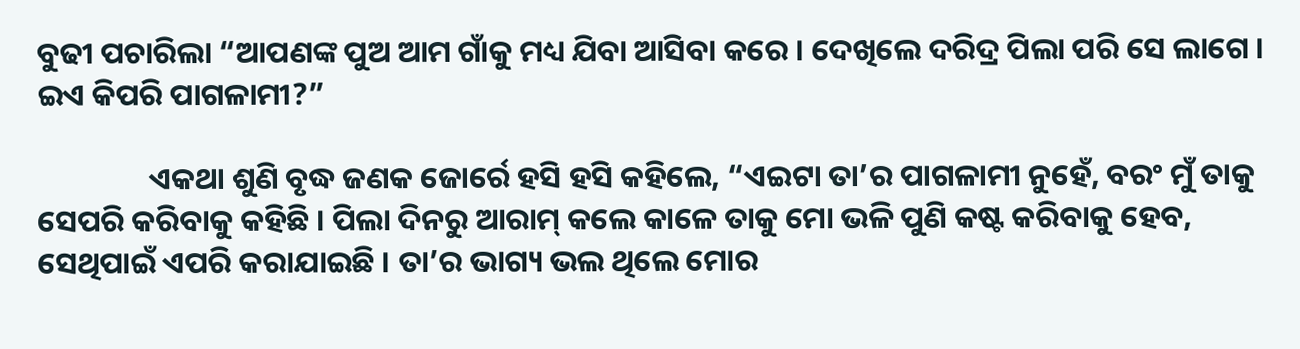ବୁଢୀ ପଚାରିଲା “ଆପଣଙ୍କ ପୁଅ ଆମ ଗାଁକୁ ମଧ୍ୟ ଯିବା ଆସିବା କରେ । ଦେଖିଲେ ଦରିଦ୍ର ପିଲା ପରି ସେ ଲାଗେ । ଇଏ କିପରି ପାଗଳାମୀ?”

                ଏକଥା ଶୁଣି ବୃଦ୍ଧ ଜଣକ ଜୋର୍ରେ ହସି ହସି କହିଲେ, “ଏଇଟା ତା’ର ପାଗଳାମୀ ନୁହେଁ, ବରଂ ମୁଁ ତାକୁ ସେପରି କରିବାକୁ କହିଛି । ପିଲା ଦିନରୁ ଆରାମ୍ କଲେ କାଳେ ତାକୁ ମୋ ଭଳି ପୁଣି କଷ୍ଟ କରିବାକୁ ହେବ, ସେଥିପାଇଁ ଏପରି କରାଯାଇଛି । ତା’ର ଭାଗ୍ୟ ଭଲ ଥିଲେ ମୋର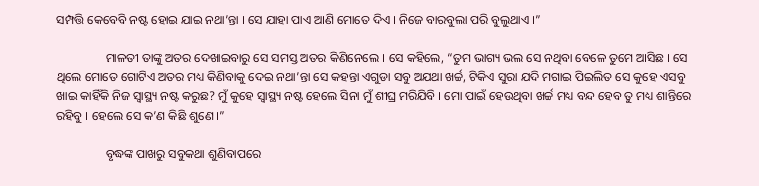ସମ୍ପତ୍ତି କେବେବି ନଷ୍ଟ ହୋଇ ଯାଇ ନଥା’ନ୍ତା । ସେ ଯାହା ପାଏ ଆଣି ମୋତେ ଦିଏ । ନିଜେ ବାରବୁଲା ପରି ବୁଲୁଥାଏ ।”

                ମାଳତୀ ତାଙ୍କୁ ଅତର ଦେଖାଇବାରୁ ସେ ସମସ୍ତ ଅତର କିଣିନେଲେ । ସେ କହିଲେ, “ତୁମ ଭାଗ୍ୟ ଭଲ ସେ ନଥିବା ବେଳେ ତୁମେ ଆସିଛ । ସେ ଥିଲେ ମୋତେ ଗୋଟିଏ ଅତର ମଧ୍ୟ କିଣିବାକୁ ଦେଇ ନଥା’ନ୍ତା ସେ କହନ୍ତା ଏଗୁଡା ସବୁ ଅଯଥା ଖର୍ଚ୍ଚ, ଟିକିଏ ସୁରା ଯଦି ମଗାଇ ପିଇଲିତ ସେ କୁହେ ଏସବୁ ଖାଇ କାହିଁକି ନିଜ ସ୍ୱାସ୍ଥ୍ୟ ନଷ୍ଟ କରୁଛ? ମୁଁ କୁହେ ସ୍ୱାସ୍ଥ୍ୟ ନଷ୍ଟ ହେଲେ ସିନା ମୁଁ ଶୀଘ୍ର ମରିଯିବି । ମୋ ପାଇଁ ହେଉଥିବା ଖର୍ଚ୍ଚ ମଧ୍ୟ ବନ୍ଦ ହେବ ତୁ ମଧ୍ୟ ଶାନ୍ତିରେ ରହିବୁ । ହେଲେ ସେ କ’ଣ କିଛି ଶୁଣେ ।”

                ବୃଦ୍ଧଙ୍କ ପାଖରୁ ସବୁକଥା ଶୁଣିବାପରେ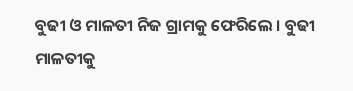ବୁଢୀ ଓ ମାଳତୀ ନିଜ ଗ୍ରାମକୁ ଫେରିଲେ । ବୁଢୀ ମାଳତୀକୁ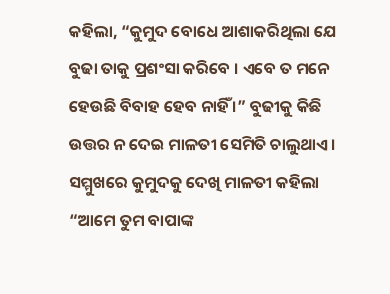କହିଲା, “କୁମୁଦ ବୋଧେ ଆଶାକରିଥିଲା ଯେ ବୁଢା ତାକୁ ପ୍ରଶଂସା କରିବେ । ଏବେ ତ ମନେ ହେଉଛି ବିବାହ ହେବ ନାହିଁ ।” ବୁଢୀକୁ କିଛି ଉତ୍ତର ନ ଦେଇ ମାଳତୀ ସେମିତି ଚାଲୁଥାଏ । ସମ୍ମୁଖରେ କୁମୁଦକୁ ଦେଖି ମାଳତୀ କହିଲା “ଆମେ ତୁମ ବାପାଙ୍କ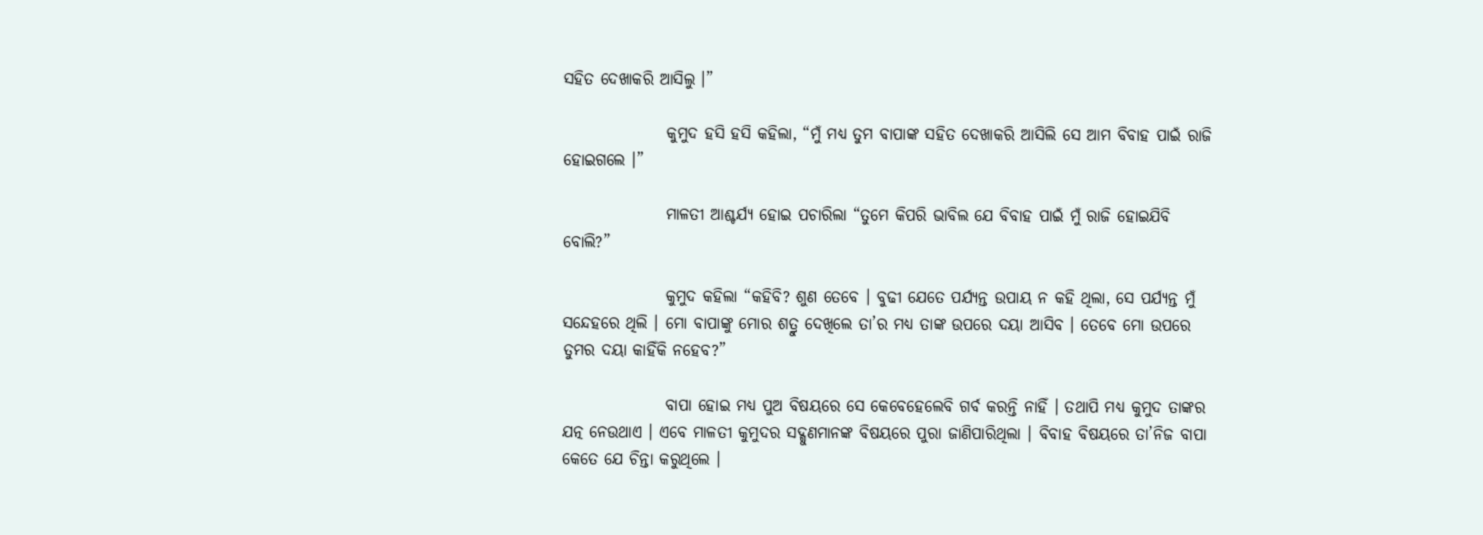ସହିତ ଦେଖାକରି ଆସିଲୁ ।”

                କୁମୁଦ ହସି ହସି କହିଲା, “ମୁଁ ମଧ୍ୟ ତୁମ ବାପାଙ୍କ ସହିତ ଦେଖାକରି ଆସିଲି ସେ ଆମ ବିବାହ ପାଇଁ ରାଜି ହୋଇଗଲେ ।”

                ମାଳତୀ ଆଶ୍ଚର୍ଯ୍ୟ ହୋଇ ପଚାରିଲା “ତୁମେ କିପରି ଭାବିଲ ଯେ ବିବାହ ପାଇଁ ମୁଁ ରାଜି ହୋଇଯିବି ବୋଲି?”

                କୁମୁଦ କହିଲା “କହିବି? ଶୁଣ ତେବେ । ବୁଢୀ ଯେତେ ପର୍ଯ୍ୟନ୍ତ ଉପାୟ ନ କହି ଥିଲା, ସେ ପର୍ଯ୍ୟନ୍ତ ମୁଁ ସନ୍ଦେହରେ ଥିଲି । ମୋ ବାପାଙ୍କୁ ମୋର ଶତ୍ରୁ ଦେଖିଲେ ତା’ର ମଧ୍ୟ ତାଙ୍କ ଉପରେ ଦୟା ଆସିବ । ତେବେ ମୋ ଉପରେ ତୁମର ଦୟା କାହିଁକି ନହେବ?”

                ବାପା ହୋଇ ମଧ୍ୟ ପୁଅ ବିଷୟରେ ସେ କେବେହେଲେବି ଗର୍ବ କରନ୍ତି ନାହିଁ । ତଥାପି ମଧ୍ୟ କୁମୁଦ ତାଙ୍କର ଯତ୍ନ ନେଉଥାଏ । ଏବେ ମାଳତୀ କୁମୁଦର ସଦ୍ଗୁଣମାନଙ୍କ ବିଷୟରେ ପୁରା ଜାଣିପାରିଥିଲା । ବିବାହ ବିଷୟରେ ତା’ନିଜ ବାପା କେତେ ଯେ ଚିନ୍ତା କରୁଥିଲେ ।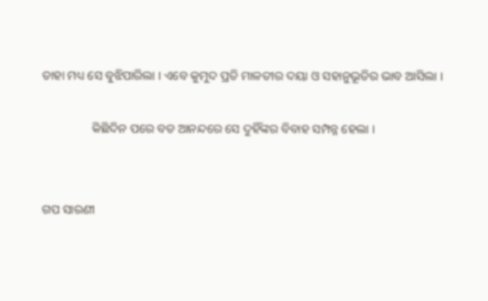ତାହା ମଧ୍ୟ ସେ ବୁଝିପାରିଲା । ଏବେ କୁମୁଦ ପ୍ରତି ମାଳତୀର ଦୟା ଓ ସହାନୁଭୂତିର ଭାବ ଆସିଲା ।

                କିଛିଦିନ ପରେ ବଡ ଆନନ୍ଦରେ ସେ ଦୁହିଁଙ୍କର ବିବାହ ସମ୍ପନ୍ନ ହେଲା ।


ଗପ ସାରଣୀ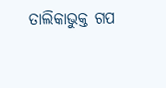ତାଲିକାଭୁକ୍ତ ଗପ